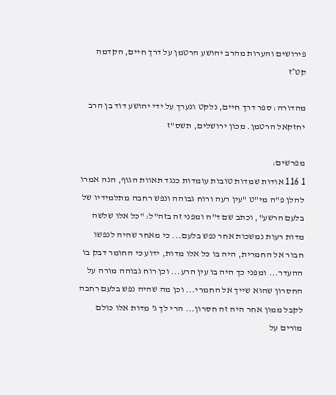פירושים והערות מהרב יהושע הרטמן על דרך חיים, הקדמה קט״ז

מהדורה: ספר דרך חיים, נלקט ונערך על ידי יהושע דוד בן הרב יחזקאל הרטמן. מכון ירושלים, תשס"ז

מפרשים:
1 116 אודות שמדות טובות עומדות כנגד תאוות הגוף, הנה אמרו להלן פ"ה מי"ט "עין רעה ורוח גבוהה ונפש רחבה מתלמידיו של בלעם הרשע", וכתב שם ד"ה ומפני זה בזה"ל: "כל אלו שלשה מדות רעות נמשכות אחר נפש בלעם... כי מאחר שהיה לנפשו חבור אל החמרית, היה בו כל אלו מדות, ידוע כי החומר דבק בו ההעדר... ומפני כך היה בו עין הרע... וכן רוח גבוהה מורה על החסרון שהוא שייך אל החמרי... וכן מה שהיה נפש בלעם רחבה לקבל ממון אחר היה זה חסרון... הרי לך ג' מדות אלו כולם מורים על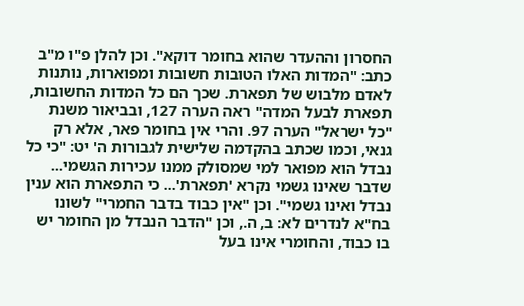החסרון וההעדר שהוא בחומר דוקא". וכן להלן פ"ו מ"ב כתב: "המדות האלו הטובות חשובות ומפוארות, נותנות לאדם מלבוש של תפארת. שכך הם כל המדות החשובות, תפארת לבעל המדה" ראה הערה 127, ובביאור משנת "כל ישראל" הערה 97. והרי אין בחומר פאר, אלא רק גנאי, וכמו שכתב בהקדמה שלישית לגבורות ה' יט: "כי כל נבדל הוא מפואר למי שמסולק ממנו עכירות הגשמי... שדבר שאינו גשמי נקרא 'תפארת'... כי התפארת הוא ענין נבדל ואינו גשמי". וכן "אין כבוד בדבר החמרי" לשונו בח"א לנדרים לא: ב, ה., וכן "הדבר הנבדל מן החומר יש בו כבוד, והחומרי אינו בעל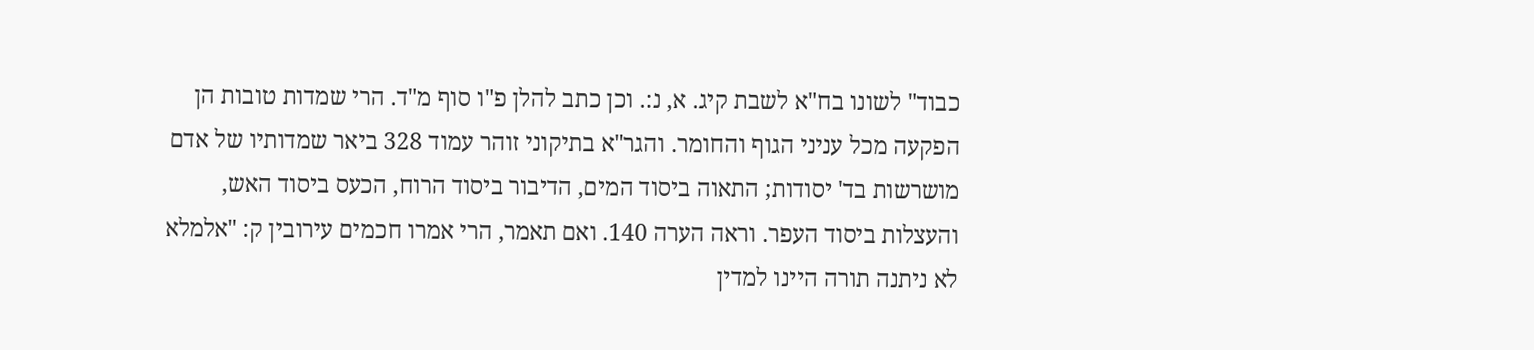כבוד" לשונו בח"א לשבת קיג. א, נ:. וכן כתב להלן פ"ו סוף מ"ד. הרי שמדות טובות הן הפקעה מכל עניני הגוף והחומר. והגר"א בתיקוני זוהר עמוד 328 ביאר שמדותיו של אדם מושרשות בד' יסודות; התאוה ביסוד המים, הדיבור ביסוד הרוח, הכעס ביסוד האש, והעצלות ביסוד העפר. וראה הערה 140. ואם תאמר, הרי אמרו חכמים עירובין ק: "אלמלא לא ניתנה תורה היינו למדין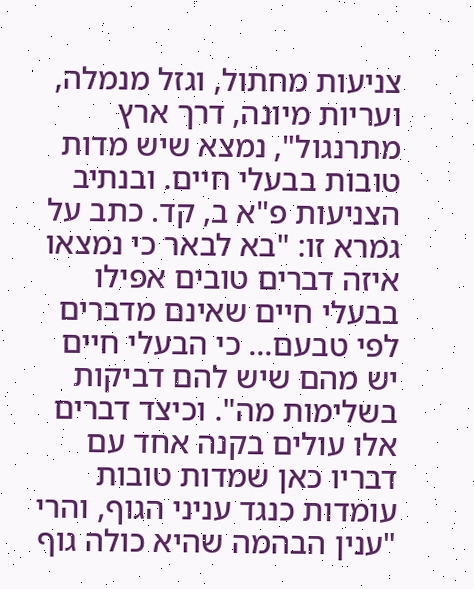צניעות מחתול, וגזל מנמלה, ועריות מיונה, דרך ארץ מתרנגול", נמצא שיש מדות טובות בבעלי חיים. ובנתיב הצניעות פ"א ב, קד. כתב על גמרא זו: "בא לבאר כי נמצאו איזה דברים טובים אפילו בבעלי חיים שאינם מדברים לפי טבעם... כי הבעלי חיים יש מהם שיש להם דביקות בשלימות מה". וכיצד דברים אלו עולים בקנה אחד עם דבריו כאן שמדות טובות עומדות כנגד עניני הגוף, והרי "ענין הבהמה שהיא כולה גוף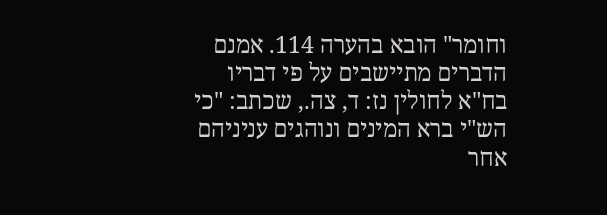וחומר" הובא בהערה 114. אמנם הדברים מתיישבים על פי דבריו בח"א לחולין נז: ד, צה., שכתב: "כי הש"י ברא המינים ונוהגים עניניהם אחר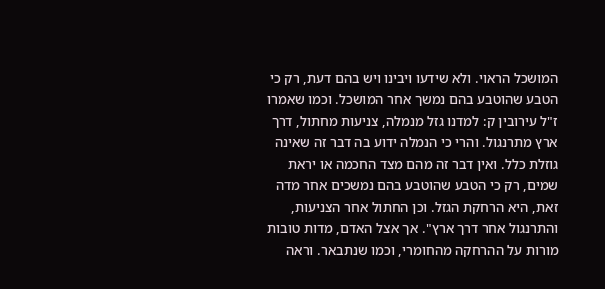המושכל הראוי. ולא שידעו ויבינו ויש בהם דעת, רק כי הטבע שהוטבע בהם נמשך אחר המושכל. וכמו שאמרו ז"ל עירובין ק: למדנו גזל מנמלה, צניעות מחתול, דרך ארץ מתרנגול. והרי כי הנמלה ידוע בה דבר זה שאינה גוזלת כלל. ואין דבר זה מהם מצד החכמה או יראת שמים, רק כי הטבע שהוטבע בהם נמשכים אחר מדה זאת, היא הרחקת הגזל. וכן החתול אחר הצניעות, והתרנגול אחר דרך ארץ". אך אצל האדם, מדות טובות מורות על ההרחקה מהחומרי, וכמו שנתבאר. וראה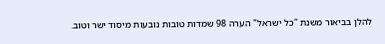להלן בביאור משנת "כל ישראל" הערה 98 שמדות טובות נובעות מיסוד ישר וטוב.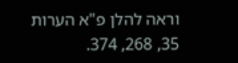וראה להלן פ"א הערות 35, 268, 374.